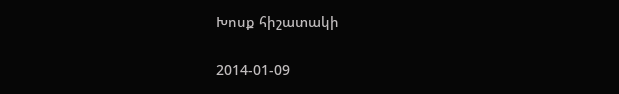Խոսք հիշատակի

2014-01-09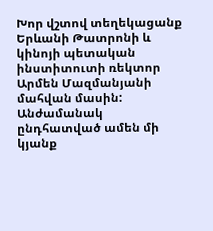Խոր վշտով տեղեկացանք Երևանի Թատրոնի և կինոյի պետական ինստիտուտի ռեկտոր Արմեն Մազմանյանի մահվան մասին:
Անժամանակ ընդհատված ամեն մի կյանք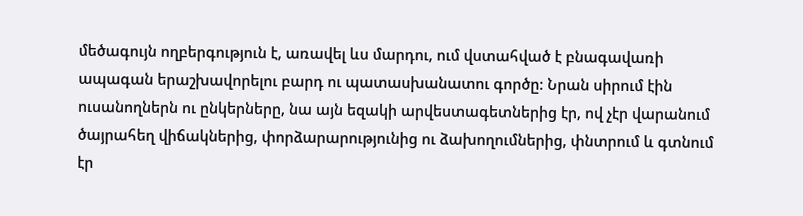մեծագույն ողբերգություն է, առավել ևս մարդու, ում վստահված է բնագավառի ապագան երաշխավորելու բարդ ու պատասխանատու գործը: Նրան սիրում էին ուսանողներն ու ընկերները, նա այն եզակի արվեստագետներից էր, ով չէր վարանում ծայրահեղ վիճակներից, փորձարարությունից ու ձախողումներից, փնտրում և գտնում էր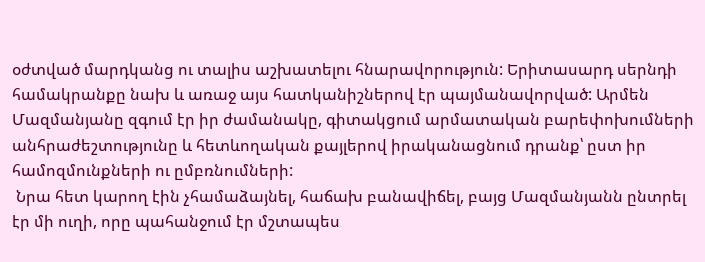օժտված մարդկանց ու տալիս աշխատելու հնարավորություն: Երիտասարդ սերնդի համակրանքը նախ և առաջ այս հատկանիշներով էր պայմանավորված: Արմեն Մազմանյանը զգում էր իր ժամանակը, գիտակցում արմատական բարեփոխումների անհրաժեշտությունը և հետևողական քայլերով իրականացնում դրանք՝ ըստ իր համոզմունքների ու ըմբռնումների:
 Նրա հետ կարող էին չհամաձայնել, հաճախ բանավիճել, բայց Մազմանյանն ընտրել էր մի ուղի, որը պահանջում էր մշտապես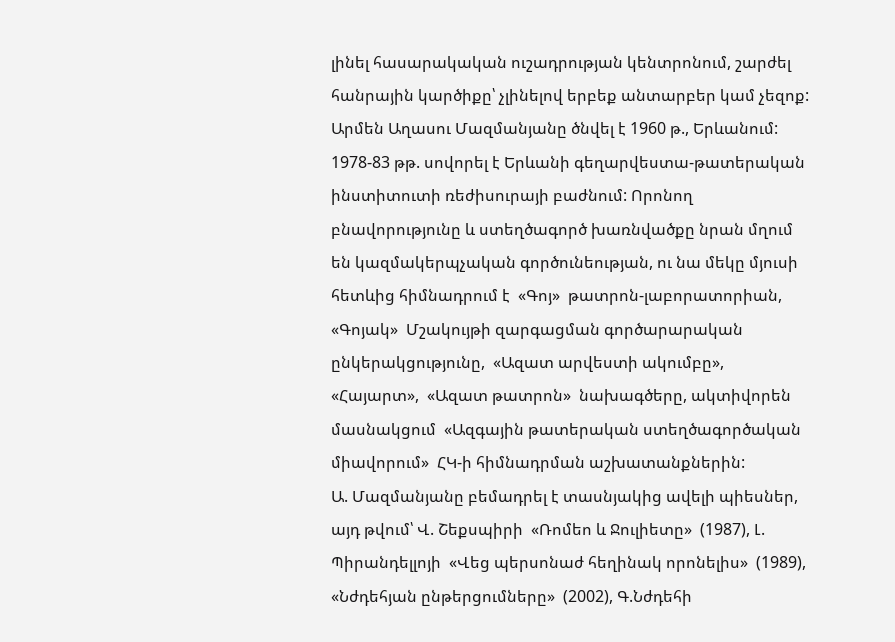լինել հասարակական ուշադրության կենտրոնում, շարժել հանրային կարծիքը՝ չլինելով երբեք անտարբեր կամ չեզոք:
Արմեն Աղասու Մազմանյանը ծնվել է 1960 թ., Երևանում: 1978-83 թթ. սովորել է Երևանի գեղարվեստա-թատերական ինստիտուտի ռեժիսուրայի բաժնում: Որոնող  բնավորությունը և ստեղծագործ խառնվածքը նրան մղում են կազմակերպչական գործունեության, ու նա մեկը մյուսի հետևից հիմնադրում է  «Գոյ»  թատրոն-լաբորատորիան,  «Գոյակ»  Մշակույթի զարգացման գործարարական ընկերակցությունը,  «Ազատ արվեստի ակումբը»,  «Հայարտ»,  «Ազատ թատրոն»  նախագծերը, ակտիվորեն մասնակցում  «Ազգային թատերական ստեղծագործական միավորում»  ՀԿ-ի հիմնադրման աշխատանքներին:
Ա. Մազմանյանը բեմադրել է տասնյակից ավելի պիեսներ, այդ թվում՝ Վ. Շեքսպիրի  «Ռոմեո և Ջուլիետը»  (1987), Լ. Պիրանդելլոյի  «Վեց պերսոնաժ հեղինակ որոնելիս»  (1989),  «Նժդեհյան ընթերցումները»  (2002), Գ.Նժդեհի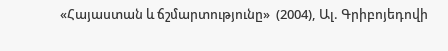«Հայաստան և ճշմարտությունը»  (2004), Ալ. Գրիբոյեդովի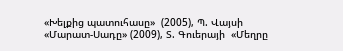«Խելքից պատուհասը»  (2005), Պ. Վայսի  «Մարատ-Սադը» (2009), Տ. Գուերայի  «Մեղրը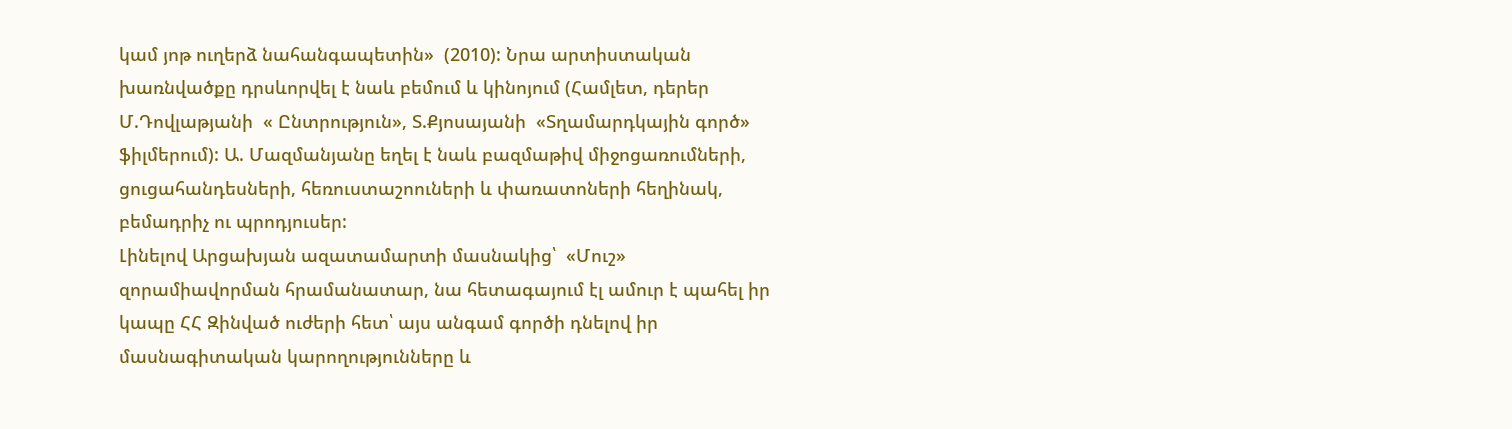կամ յոթ ուղերձ նահանգապետին»  (2010): Նրա արտիստական խառնվածքը դրսևորվել է նաև բեմում և կինոյում (Համլետ, դերեր Մ.Դովլաթյանի  « Ընտրություն», Տ.Քյոսայանի  «Տղամարդկային գործ»  ֆիլմերում): Ա. Մազմանյանը եղել է նաև բազմաթիվ միջոցառումների, ցուցահանդեսների, հեռուստաշոուների և փառատոների հեղինակ, բեմադրիչ ու պրոդյուսեր:
Լինելով Արցախյան ազատամարտի մասնակից՝  «Մուշ»  զորամիավորման հրամանատար, նա հետագայում էլ ամուր է պահել իր կապը ՀՀ Զինված ուժերի հետ՝ այս անգամ գործի դնելով իր մասնագիտական կարողությունները և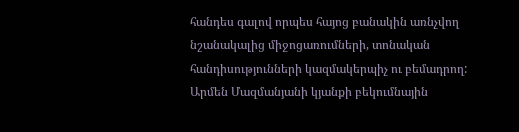հանդես գալով որպես հայոց բանակին առնչվող նշանակալից միջոցառումների, տոնական հանդիսությունների կազմակերպիչ ու բեմադրող:
Արմեն Մազմանյանի կյանքի բեկումնային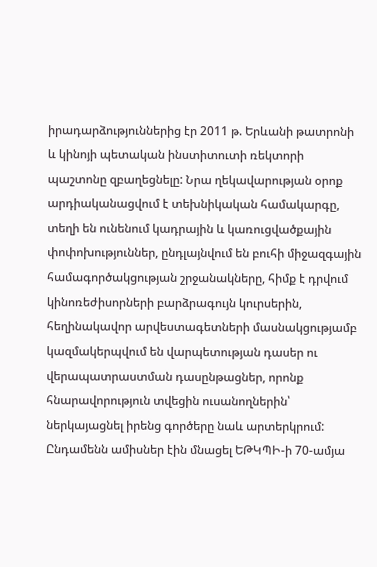իրադարձություններից էր 2011 թ. Երևանի թատրոնի և կինոյի պետական ինստիտուտի ռեկտորի պաշտոնը զբաղեցնելը: Նրա ղեկավարության օրոք արդիականացվում է տեխնիկական համակարգը, տեղի են ունենում կադրային և կառուցվածքային փոփոխություններ, ընդլայնվում են բուհի միջազգային համագործակցության շրջանակները, հիմք է դրվում կինոռեժիսորների բարձրագույն կուրսերին, հեղինակավոր արվեստագետների մասնակցությամբ կազմակերպվում են վարպետության դասեր ու վերապատրաստման դասընթացներ, որոնք հնարավորություն տվեցին ուսանողներին՝ ներկայացնել իրենց գործերը նաև արտերկրում:
Ընդամենն ամիսներ էին մնացել ԵԹԿՊԻ-ի 70-ամյա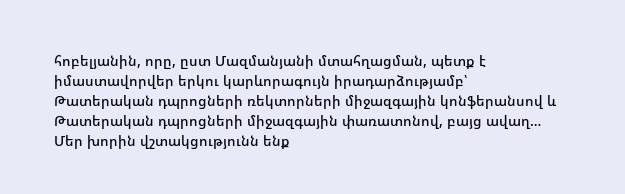հոբելյանին, որը, ըստ Մազմանյանի մտահղացման, պետք է իմաստավորվեր երկու կարևորագույն իրադարձությամբ՝ Թատերական դպրոցների ռեկտորների միջազգային կոնֆերանսով և Թատերական դպրոցների միջազգային փառատոնով, բայց ավաղ…
Մեր խորին վշտակցությունն ենք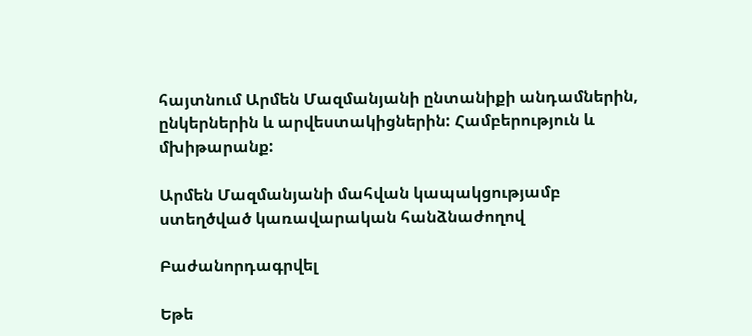հայտնում Արմեն Մազմանյանի ընտանիքի անդամներին, ընկերներին և արվեստակիցներին: Համբերություն և մխիթարանք:

Արմեն Մազմանյանի մահվան կապակցությամբ ստեղծված կառավարական հանձնաժողով

Բաժանորդագրվել

Եթե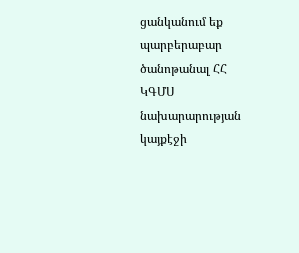ցանկանում եք պարբերաբար ծանոթանալ ՀՀ ԿԳՄՍ նախարարության կայքէջի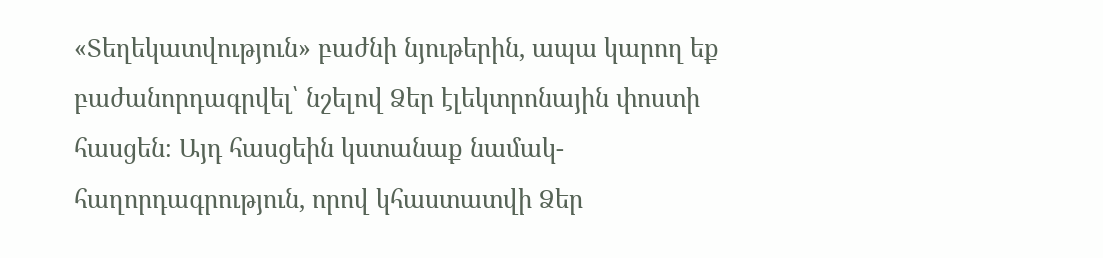«Տեղեկատվություն» բաժնի նյութերին, ապա կարող եք բաժանորդագրվել՝ նշելով Ձեր էլեկտրոնային փոստի հասցեն։ Այդ հասցեին կստանաք նամակ-հաղորդագրություն, որով կհաստատվի Ձեր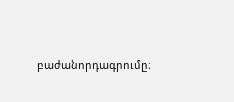բաժանորդագրումը։